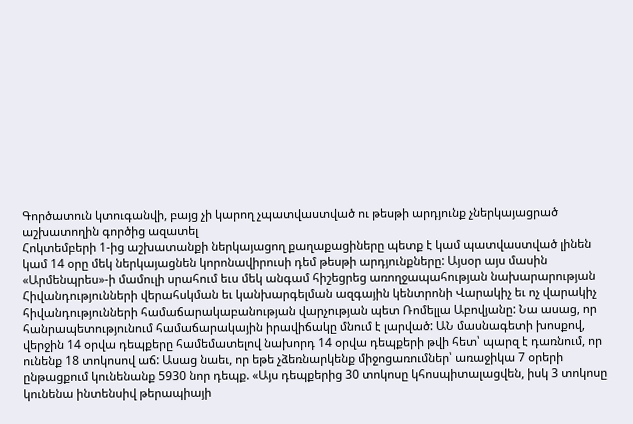Գործատուն կտուգանվի, բայց չի կարող չպատվաստված ու թեսթի արդյունք չներկայացրած աշխատողին գործից ազատել
Հոկտեմբերի 1-ից աշխատանքի ներկայացող քաղաքացիները պետք է կամ պատվաստված լինեն կամ 14 օրը մեկ ներկայացնեն կորոնավիրուսի դեմ թեսթի արդյունքները: Այսօր այս մասին «Արմենպրես»-ի մամուլի սրահում եւս մեկ անգամ հիշեցրեց առողջապահության նախարարության Հիվանդությունների վերահսկման եւ կանխարգելման ազգային կենտրոնի Վարակիչ եւ ոչ վարակիչ հիվանդությունների համաճարակաբանության վարչության պետ Ռոմելլա Աբովյանը: Նա ասաց, որ հանրապետությունում համաճարակային իրավիճակը մնում է լարված: ԱՆ մասնագետի խոսքով, վերջին 14 օրվա դեպքերը համեմատելով նախորդ 14 օրվա դեպքերի թվի հետ՝ պարզ է դառնում, որ ունենք 18 տոկոսով աճ: Ասաց նաեւ, որ եթե չձեռնարկենք միջոցառումներ՝ առաջիկա 7 օրերի ընթացքում կունենանք 5930 նոր դեպք. «Այս դեպքերից 30 տոկոսը կհոսպիտալացվեն, իսկ 3 տոկոսը կունենա ինտենսիվ թերապիայի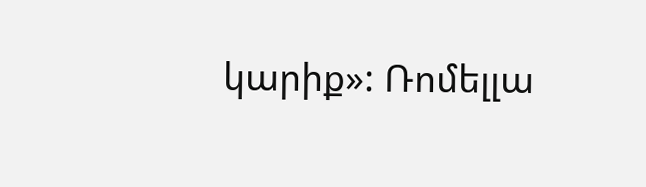կարիք»: Ռոմելլա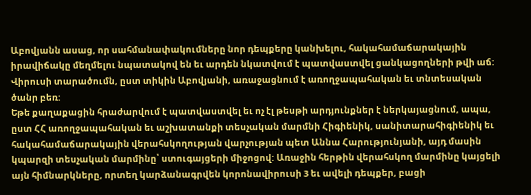Աբովյանն ասաց, որ սահմանափակումները նոր դեպքերը կանխելու, հակահամաճարակային իրավիճակը մեղմելու նպատակով են եւ արդեն նկատվում է պատվաստվել ցանկացողների թվի աճ: Վիրուսի տարածումն, ըստ տիկին Աբովյանի, առաջացնում է առողջապահական եւ տնտեսական ծանր բեռ:
Եթե քաղաքացին հրաժարվում է պատվաստվել եւ ոչ էլ թեսթի արդյունքներ է ներկայացնում, ապա, ըստ ՀՀ առողջապահական եւ աշխատանքի տեսչական մարմնի Հիգիենիկ, սանիտարահիգիենիկ եւ հակահամաճարակային վերահսկողության վարչության պետ Աննա Հարությունյանի, այդ մասին կպարզի տեսչական մարմինը՝ ստուգայցերի միջոցով: Առաջին հերթին վերահսկող մարմինը կայցելի այն հիմնարկները, որտեղ կարձանագրվեն կորոնավիրուսի 3 եւ ավելի դեպքեր, բացի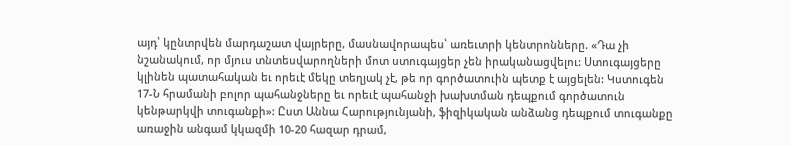այդ՝ կընտրվեն մարդաշատ վայրերը, մասնավորապես՝ առեւտրի կենտրոնները. «Դա չի նշանակում, որ մյուս տնտեսվարողների մոտ ստուգայցեր չեն իրականացվելու: Ստուգայցերը կլինեն պատահական եւ որեւէ մեկը տեղյակ չէ, թե որ գործատուին պետք է այցելեն: Կստուգեն 17-Ն հրամանի բոլոր պահանջները եւ որեւէ պահանջի խախտման դեպքում գործատուն կենթարկվի տուգանքի»: Ըստ Աննա Հարությունյանի, ֆիզիկական անձանց դեպքում տուգանքը առաջին անգամ կկազմի 10-20 հազար դրամ,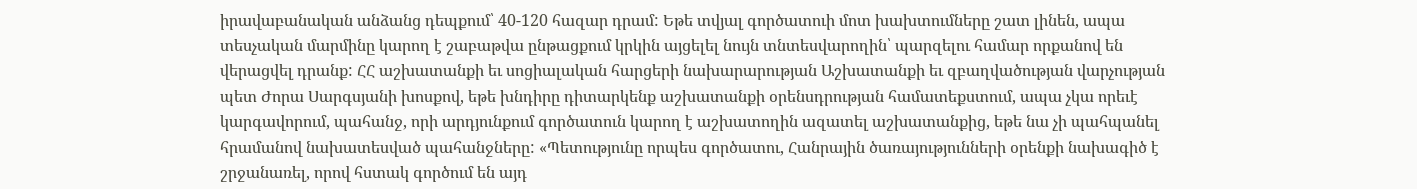իրավաբանական անձանց դեպքում՝ 40-120 հազար դրամ: Եթե տվյալ գործատուի մոտ խախտումները շատ լինեն, ապա տեսչական մարմինը կարող է շաբաթվա ընթացքում կրկին այցելել նույն տնտեսվարողին՝ պարզելու համար որքանով են վերացվել դրանք: ՀՀ աշխատանքի եւ սոցիալական հարցերի նախարարության Աշխատանքի եւ զբաղվածության վարչության պետ Ժորա Սարգսյանի խոսքով, եթե խնդիրը դիտարկենք աշխատանքի օրենսդրության համատեքստում, ապա չկա որեւէ կարգավորում, պահանջ, որի արդյունքում գործատուն կարող է աշխատողին ազատել աշխատանքից, եթե նա չի պահպանել հրամանով նախատեսված պահանջները: «Պետությունը որպես գործատու, Հանրային ծառայությունների օրենքի նախագիծ է շրջանառել, որով հստակ գործում են այդ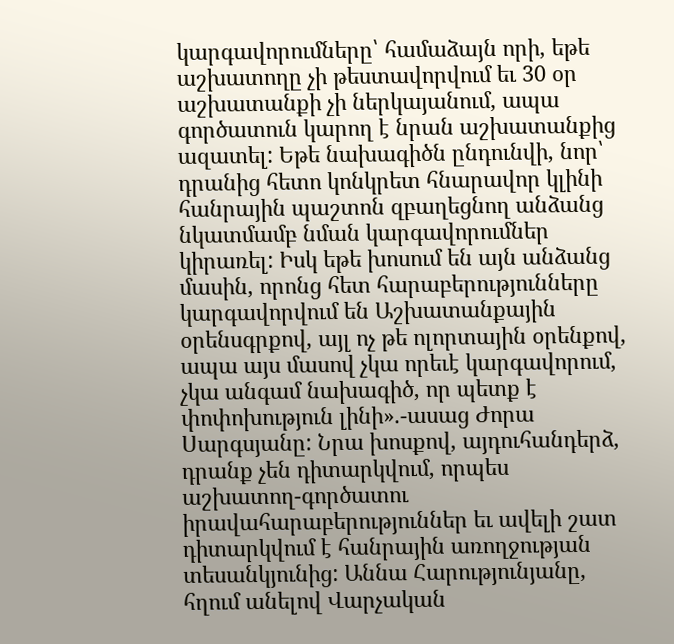կարգավորումները՝ համաձայն որի, եթե աշխատողը չի թեստավորվում եւ 30 օր աշխատանքի չի ներկայանում, ապա գործատուն կարող է նրան աշխատանքից ազատել: Եթե նախագիծն ընդունվի, նոր՝ դրանից հետո կոնկրետ հնարավոր կլինի հանրային պաշտոն զբաղեցնող անձանց նկատմամբ նման կարգավորումներ կիրառել: Իսկ եթե խոսում են այն անձանց մասին, որոնց հետ հարաբերությունները կարգավորվում են Աշխատանքային օրենսգրքով, այլ ոչ թե ոլորտային օրենքով, ապա այս մասով չկա որեւէ կարգավորում, չկա անգամ նախագիծ, որ պետք է փոփոխություն լինի».-ասաց Ժորա Սարգսյանը: Նրա խոսքով, այդուհանդերձ, դրանք չեն դիտարկվում, որպես աշխատող-գործատու իրավահարաբերություններ եւ ավելի շատ դիտարկվում է հանրային առողջության տեսանկյունից: Աննա Հարությունյանը, հղում անելով Վարչական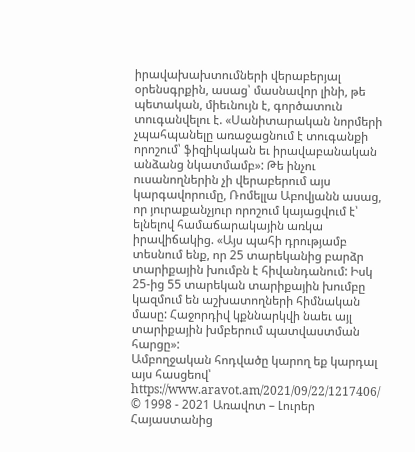իրավախախտումների վերաբերյալ օրենսգրքին, ասաց՝ մասնավոր լինի, թե պետական, միեւնույն է, գործատուն տուգանվելու է. «Սանիտարական նորմերի չպահպանելը առաջացնում է տուգանքի որոշում՝ ֆիզիկական եւ իրավաբանական անձանց նկատմամբ»: Թե ինչու ուսանողներին չի վերաբերում այս կարգավորումը, Ռոմելլա Աբովյանն ասաց, որ յուրաքանչյուր որոշում կայացվում է՝ ելնելով համաճարակային առկա իրավիճակից. «Այս պահի դրությամբ տեսնում ենք, որ 25 տարեկանից բարձր տարիքային խումբն է հիվանդանում: Իսկ 25-ից 55 տարեկան տարիքային խումբը կազմում են աշխատողների հիմնական մասը: Հաջորդիվ կքննարկվի նաեւ այլ տարիքային խմբերում պատվաստման հարցը»:
Ամբողջական հոդվածը կարող եք կարդալ այս հասցեով՝ https://www.aravot.am/2021/09/22/1217406/
© 1998 - 2021 Առավոտ – Լուրեր Հայաստանից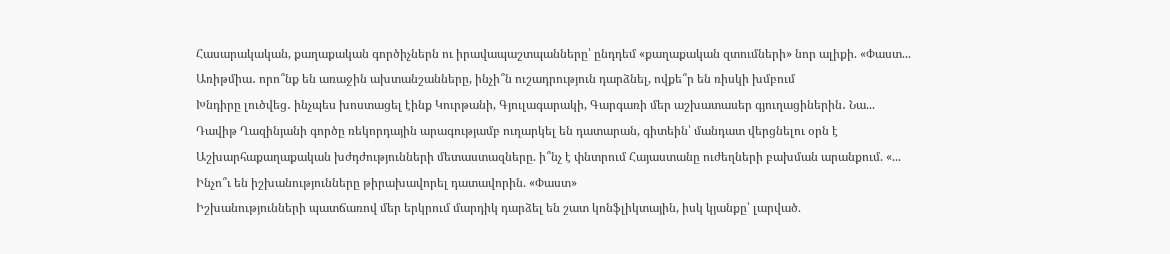Հասարակական, քաղաքական գործիչներն ու իրավապաշտպանները՝ ընդդեմ «քաղաքական զտումների» նոր ալիքի. «Փաստ...
Առիթմիա․ որո՞նք են առաջին ախտանշանները, ինչի՞ն ուշադրություն դարձնել, ովքե՞ր են ռիսկի խմբում
Խնդիրը լուծվեց․ ինչպես խոստացել էինք Կուրթանի, Գյուլագարակի, Գարգառի մեր աշխատասեր գյուղացիներին․ Նա...
Դավիթ Ղազինյանի գործը ռեկորդային արագությամբ ուղարկել են դատարան, գիտեին՝ մանդատ վերցնելու օրն է
Աշխարհաքաղաքական խժդժությունների մետաստազները. ի՞նչ է փնտրում Հայաստանը ուժեղների բախման արանքում. «...
Ինչո՞ւ են իշխանությունները թիրախավորել դատավորին. «Փաստ»
Իշխանությունների պատճառով մեր երկրում մարդիկ դարձել են շատ կոնֆլիկտային, իսկ կյանքը՝ լարված.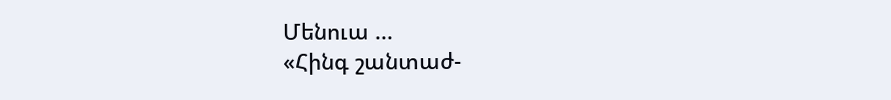Մենուա ...
«Հինգ շանտաժ-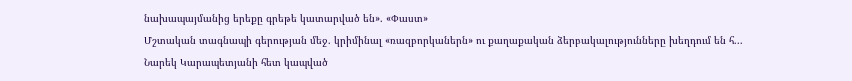նախապայմանից երեքը գրեթե կատարված են». «Փաստ»
Մշտական տագնապի գերության մեջ. կրիմինալ «ռազբորկաներն» ու քաղաքական ձերբակալությունները խեղդում են հ...
Նարեկ Կարապետյանի հետ կապված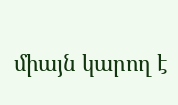միայն կարող է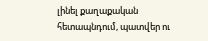լինել քաղաքական հետապնդում, պատվեր ու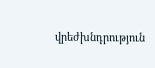վրեժխնդրություն